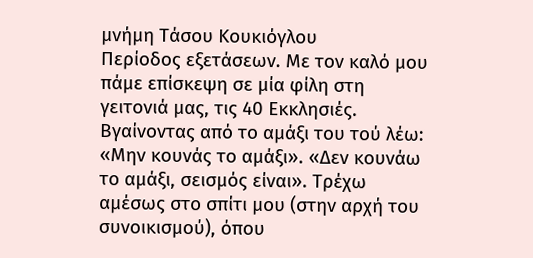μνήμη Τάσου Κουκιόγλου
Περίοδος εξετάσεων. Με τον καλό μου πάμε επίσκεψη σε μία φίλη στη γειτονιά μας, τις 40 Εκκλησιές. Βγαίνοντας από το αμάξι του τού λέω: «Μην κουνάς το αμάξι». «Δεν κουνάω το αμάξι, σεισμός είναι». Τρέχω αμέσως στο σπίτι μου (στην αρχή του συνοικισμού), όπου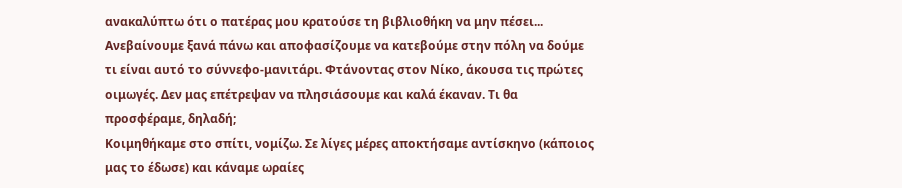ανακαλύπτω ότι ο πατέρας μου κρατούσε τη βιβλιοθήκη να μην πέσει...
Ανεβαίνουμε ξανά πάνω και αποφασίζουμε να κατεβούμε στην πόλη να δούμε τι είναι αυτό το σύννεφο-μανιτάρι. Φτάνοντας στον Νίκο, άκουσα τις πρώτες οιμωγές. Δεν μας επέτρεψαν να πλησιάσουμε και καλά έκαναν. Τι θα προσφέραμε, δηλαδή;
Κοιμηθήκαμε στο σπίτι, νομίζω. Σε λίγες μέρες αποκτήσαμε αντίσκηνο (κάποιος μας το έδωσε) και κάναμε ωραίες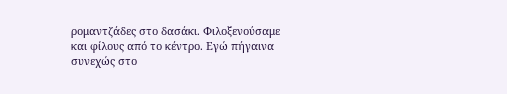ρομαντζάδες στο δασάκι. Φιλοξενούσαμε και φίλους από το κέντρο. Εγώ πήγαινα συνεχώς στο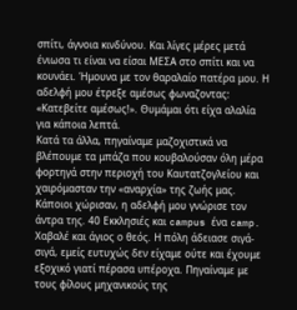σπίτι, άγνοια κινδύνου. Και λίγες μέρες μετά ένιωσα τι είναι να είσαι ΜΕΣΑ στο σπίτι και να κουνάει. Ήμουνα με τον θαραλαίο πατέρα μου. Η αδελφή μου έτρεξε αμέσως φωναζοντας: «Κατεβείτε αμέσως!». Θυμάμαι ότι είχα αλαλία για κάποια λεπτά.
Κατά τα άλλα, πηγαίναμε μαζοχιστικά να βλέπουμε τα μπάζα που κουβαλούσαν όλη μέρα φορτηγά στην περιοχή του Καυτατζογλείου και χαιρόμασταν την «αναρχία» της ζωής μας. Κάποιοι χώρισαν, η αδελφή μου γνώρισε τον άντρα της. 40 Εκκλησιές και campus ένα camp. Xαβαλέ και άγιος ο θεός. Η πόλη άδειασε σιγά-σιγά, εμείς ευτυχώς δεν είχαμε ούτε και έχουμε εξοχικό γιατί πέρασα υπέροχα. Πηγαίναμε με τους φίλους μηχανικούς της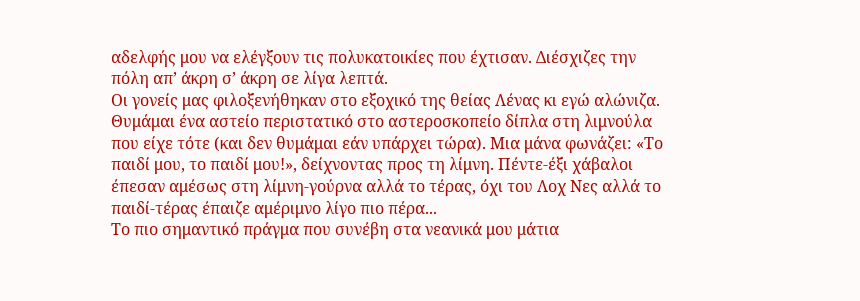αδελφής μου να ελέγξουν τις πολυκατοικίες που έχτισαν. Διέσχιζες την πόλη απ’ άκρη σ’ άκρη σε λίγα λεπτά.
Οι γονείς μας φιλοξενήθηκαν στο εξοχικό της θείας Λένας κι εγώ αλώνιζα. Θυμάμαι ένα αστείο περιστατικό στο αστεροσκοπείο δίπλα στη λιμνούλα που είχε τότε (και δεν θυμάμαι εάν υπάρχει τώρα). Μια μάνα φωνάζει: «Το παιδί μου, το παιδί μου!», δείχνοντας προς τη λίμνη. Πέντε-έξι χάβαλοι έπεσαν αμέσως στη λίμνη-γούρνα αλλά το τέρας, όχι του Λοχ Νες αλλά το παιδί-τέρας έπαιζε αμέριμνο λίγο πιο πέρα...
Το πιο σημαντικό πράγμα που συνέβη στα νεανικά μου μάτια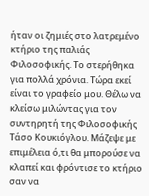ήταν οι ζημιές στο λατρεμένο κτήριο της παλιάς Φιλοσοφικής. Το στερήθηκα για πολλά χρόνια. Τώρα εκεί είναι το γραφείο μου. Θέλω να κλείσω μιλώντας για τον συντηρητή της Φιλοσοφικής Τάσο Κουκιόγλου. Μάζεψε με επιμέλεια ό,τι θα μπορούσε να κλαπεί και φρόντισε το κτήριο σαν να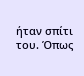ήταν σπίτι του. Όπως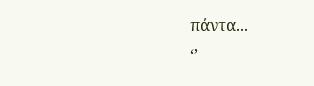πάντα...
‘’